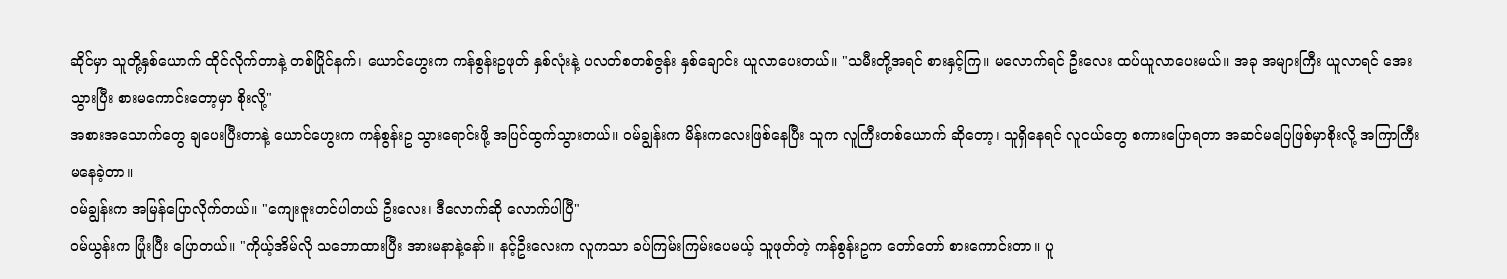ဆိုင်မှာ သူတို့နှစ်ယောက် ထိုင်လိုက်တာနဲ့ တစ်ပြိုင်နက်၊ ယောင်ဟွေးက ကန်စွန်းဥဖုတ် နှစ်လုံးနဲ့ ပလတ်စတစ်ဇွန်း နှစ်ချောင်း ယူလာပေးတယ်။ "သမီးတို့အရင် စားနှင့်ကြ။ မလောက်ရင် ဦးလေး ထပ်ယူလာပေးမယ်။ အခု အများကြီး ယူလာရင် အေးသွားပြီး စားမကောင်းတော့မှာ စိုးလို့"
အစားအသောက်တွေ ချပေးပြီးတာနဲ့ ယောင်ဟွေးက ကန်စွန်းဥ သွားရောင်းဖို့ အပြင်ထွက်သွားတယ်။ ဝမ်ချွန်းက မိန်းကလေးဖြစ်နေပြီး သူက လူကြီးတစ်ယောက် ဆိုတော့၊ သူရှိနေရင် လူငယ်တွေ စကားပြောရတာ အဆင်မပြေဖြစ်မှာစိုးလို့ အကြာကြီး မနေခဲ့တာ။
ဝမ်ချွန်းက အမြန်ပြောလိုက်တယ်။ "ကျေးဇူးတင်ပါတယ် ဦးလေး၊ ဒီလောက်ဆို လောက်ပါပြီ"
ဝမ်ယွန်းက ပြုံးပြီး ပြောတယ်။ "ကိုယ့်အိမ်လို သဘောထားပြီး အားမနာနဲ့နော်။ နင့်ဦးလေးက လူကသာ ခပ်ကြမ်းကြမ်းပေမယ့် သူဖုတ်တဲ့ ကန်စွန်းဥက တော်တော် စားကောင်းတာ။ ပူ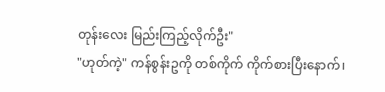တုန်းလေး မြည်းကြည့်လိုက်ဦး"
"ဟုတ်ကဲ့" ကန်စွန်းဥကို တစ်ကိုက် ကိုက်စားပြီးနောက်၊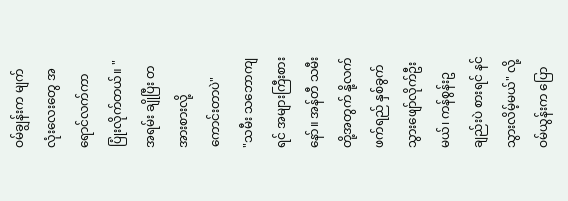ဝမ်ချွန်းက မျက်လုံးလေးတွေ အရောင်လက်ကာ ပြုံးလိုက်တယ်။ "အရမ်း ချိုပြီး တအားစားလို့ ကောင်းတာပဲ"
"သမီး သဘောကျရင် အများကြီးစားနော်။ အန်တီ သမီးတို့အတွက် နို့လက်ဖက်ရည် နှစ်ခွက် သွားဖျော်လိုက်ဦးမယ်၊ ကန်စွန်းဥချည်းပဲ စားရင် နင်သွားလိမ့်မယ်" လို့ ဝမ်ယွန်းက ပြော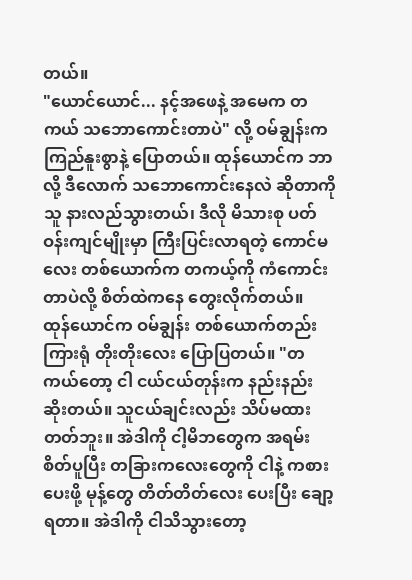တယ်။
"ယောင်ယောင်... နင့်အဖေနဲ့ အမေက တကယ် သဘောကောင်းတာပဲ" လို့ ဝမ်ချွန်းက ကြည်နူးစွာနဲ့ ပြောတယ်။ ထုန်ယောင်က ဘာလို့ ဒီလောက် သဘောကောင်းနေလဲ ဆိုတာကို သူ နားလည်သွားတယ်၊ ဒီလို မိသားစု ပတ်ဝန်းကျင်မျိုးမှာ ကြီးပြင်းလာရတဲ့ ကောင်မလေး တစ်ယောက်က တကယ့်ကို ကံကောင်းတာပဲလို့ စိတ်ထဲကနေ တွေးလိုက်တယ်။
ထုန်ယောင်က ဝမ်ချွန်း တစ်ယောက်တည်း ကြားရုံ တိုးတိုးလေး ပြောပြတယ်။ "တကယ်တော့ ငါ ငယ်ငယ်တုန်းက နည်းနည်း ဆိုးတယ်။ သူငယ်ချင်းလည်း သိပ်မထားတတ်ဘူး။ အဲဒါကို ငါ့မိဘတွေက အရမ်း စိတ်ပူပြီး တခြားကလေးတွေကို ငါနဲ့ ကစားပေးဖို့ မုန့်တွေ တိတ်တိတ်လေး ပေးပြီး ချော့ရတာ။ အဲဒါကို ငါသိသွားတော့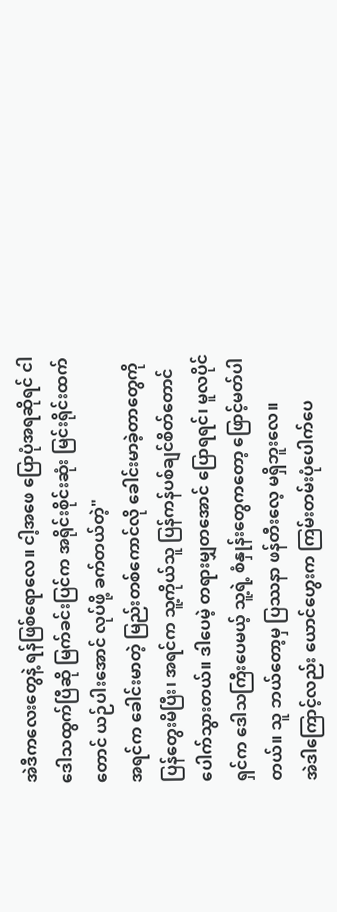အဲဒီကလေးတွေနဲ့ ရန်ဖြစ်ရောလေ။ ငါ့အဖေ ပြောပုံအရဆိုရင် ငါ ဒေါသထွက်ပြီဆို မြက်ခင်းပြင်က အရိုင်းစိုင်းဆုံး မြင်းရိုင်းထက်တောင် ယဉ်ပါးအောင် လုပ်ဖို့ ခက်တယ်တဲ့"
အရင်က ခေါင်းမာတဲ့ မြည်းတစ်ကောင်လို ခေါင်းမာခဲ့တာတွေကို ပြန်တွေးမိပြီး၊ အရင်က သူ့ကိုယ်သူ ပြန်ကန်ပစ်ချင်စိတ်တောင် ပေါက်သွားတယ်။ ဒါပေမဲ့ တရားမျှတအောင် ပြောရရင်၊ မူလပိုင်ရှင်က ဒေါသကြီးပေမယ့် သူ့ရဲ့ စံနှုန်းတွေကတော့ ဖြောင့်မတ်ပါတယ်။ သူ ဘယ်တော့မှ ပြဿနာ ဖန်တီးလေ့ မရှိဘူးလေ။
အဲဒါကြောင့်လည်း ယောင်ဟွေးက ကြမ်းတမ်းပုံပေါက်ပေ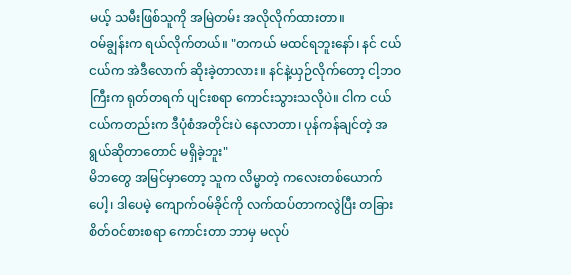မယ့် သမီးဖြစ်သူကို အမြဲတမ်း အလိုလိုက်ထားတာ။
ဝမ်ချွန်းက ရယ်လိုက်တယ်။ "တကယ် မထင်ရဘူးနော်၊ နင် ငယ်ငယ်က အဲဒီလောက် ဆိုးခဲ့တာလား။ နင်နဲ့ယှဉ်လိုက်တော့ ငါ့ဘဝကြီးက ရုတ်တရက် ပျင်းစရာ ကောင်းသွားသလိုပဲ။ ငါက ငယ်ငယ်ကတည်းက ဒီပုံစံအတိုင်းပဲ နေလာတာ၊ ပုန်ကန်ချင်တဲ့ အရွယ်ဆိုတာတောင် မရှိခဲ့ဘူး"
မိဘတွေ အမြင်မှာတော့ သူက လိမ္မာတဲ့ ကလေးတစ်ယောက်ပေါ့၊ ဒါပေမဲ့ ကျောက်ဝမ်ခိုင်ကို လက်ထပ်တာကလွဲပြီး တခြား စိတ်ဝင်စားစရာ ကောင်းတာ ဘာမှ မလုပ်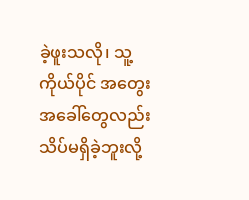ခဲ့ဖူးသလို၊ သူ့ကိုယ်ပိုင် အတွေးအခေါ်တွေလည်း သိပ်မရှိခဲ့ဘူးလို့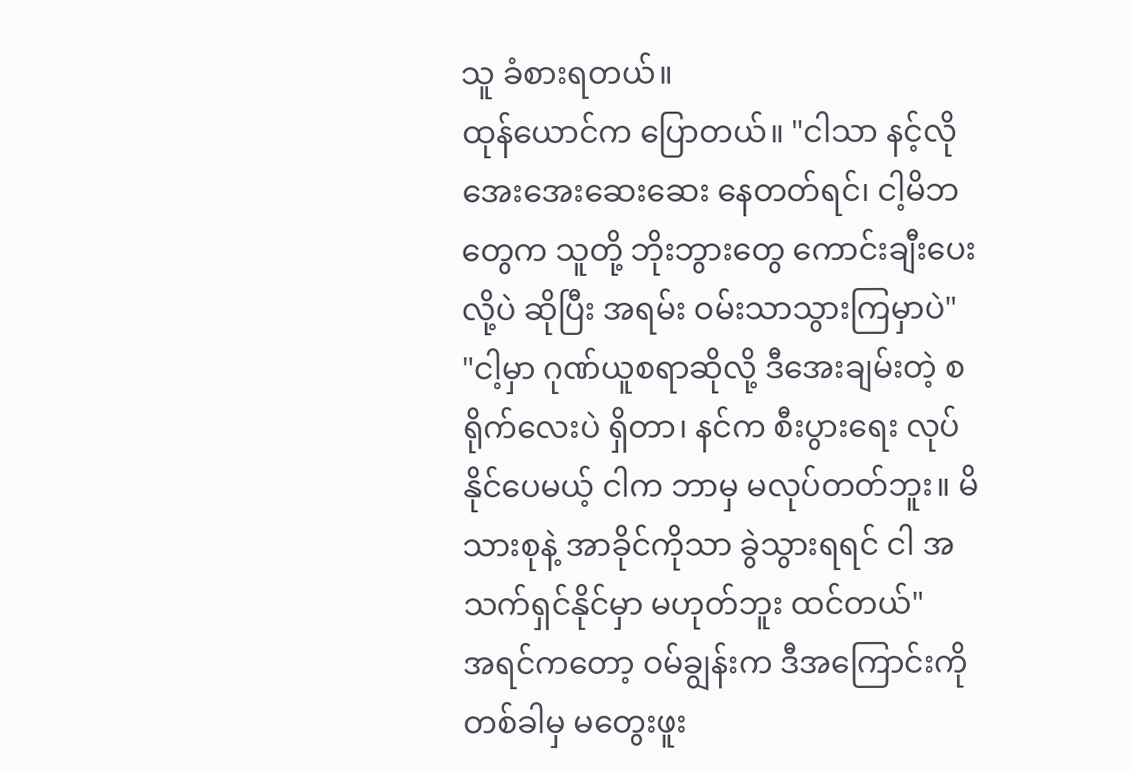သူ ခံစားရတယ်။
ထုန်ယောင်က ပြောတယ်။ "ငါသာ နင့်လို အေးအေးဆေးဆေး နေတတ်ရင်၊ ငါ့မိဘတွေက သူတို့ ဘိုးဘွားတွေ ကောင်းချီးပေးလို့ပဲ ဆိုပြီး အရမ်း ဝမ်းသာသွားကြမှာပဲ"
"ငါ့မှာ ဂုဏ်ယူစရာဆိုလို့ ဒီအေးချမ်းတဲ့ စရိုက်လေးပဲ ရှိတာ၊ နင်က စီးပွားရေး လုပ်နိုင်ပေမယ့် ငါက ဘာမှ မလုပ်တတ်ဘူး။ မိသားစုနဲ့ အာခိုင်ကိုသာ ခွဲသွားရရင် ငါ အသက်ရှင်နိုင်မှာ မဟုတ်ဘူး ထင်တယ်"
အရင်ကတော့ ဝမ်ချွန်းက ဒီအကြောင်းကို တစ်ခါမှ မတွေးဖူး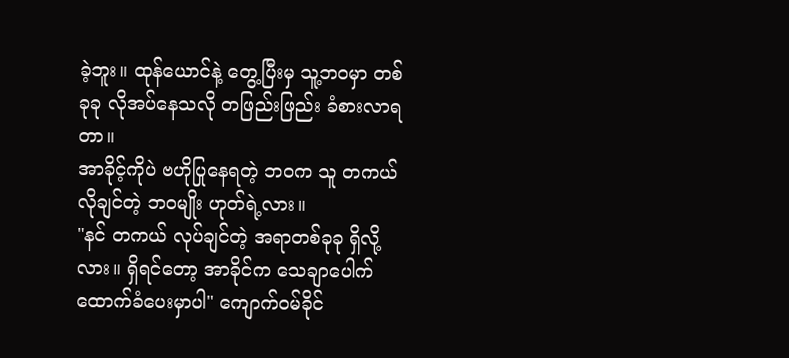ခဲ့ဘူး။ ထုန်ယောင်နဲ့ တွေ့ပြီးမှ သူ့ဘဝမှာ တစ်ခုခု လိုအပ်နေသလို တဖြည်းဖြည်း ခံစားလာရတာ။
အာခိုင့်ကိုပဲ ဗဟိုပြုနေရတဲ့ ဘဝက သူ တကယ် လိုချင်တဲ့ ဘဝမျိုး ဟုတ်ရဲ့လား။
"နင် တကယ် လုပ်ချင်တဲ့ အရာတစ်ခုခု ရှိလို့လား။ ရှိရင်တော့ အာခိုင်က သေချာပေါက် ထောက်ခံပေးမှာပါ" ကျောက်ဝမ်ခိုင်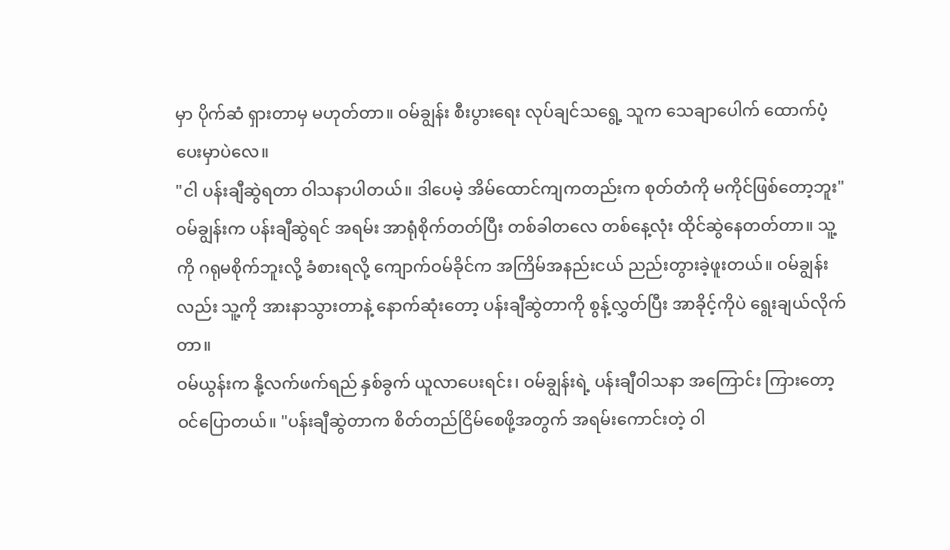မှာ ပိုက်ဆံ ရှားတာမှ မဟုတ်တာ။ ဝမ်ချွန်း စီးပွားရေး လုပ်ချင်သရွေ့ သူက သေချာပေါက် ထောက်ပံ့ပေးမှာပဲလေ။
"ငါ ပန်းချီဆွဲရတာ ဝါသနာပါတယ်။ ဒါပေမဲ့ အိမ်ထောင်ကျကတည်းက စုတ်တံကို မကိုင်ဖြစ်တော့ဘူး"
ဝမ်ချွန်းက ပန်းချီဆွဲရင် အရမ်း အာရုံစိုက်တတ်ပြီး တစ်ခါတလေ တစ်နေ့လုံး ထိုင်ဆွဲနေတတ်တာ။ သူ့ကို ဂရုမစိုက်ဘူးလို့ ခံစားရလို့ ကျောက်ဝမ်ခိုင်က အကြိမ်အနည်းငယ် ညည်းတွားခဲ့ဖူးတယ်။ ဝမ်ချွန်းလည်း သူ့ကို အားနာသွားတာနဲ့ နောက်ဆုံးတော့ ပန်းချီဆွဲတာကို စွန့်လွှတ်ပြီး အာခိုင့်ကိုပဲ ရွေးချယ်လိုက်တာ။
ဝမ်ယွန်းက နို့လက်ဖက်ရည် နှစ်ခွက် ယူလာပေးရင်း၊ ဝမ်ချွန်းရဲ့ ပန်းချီဝါသနာ အကြောင်း ကြားတော့ ဝင်ပြောတယ်။ "ပန်းချီဆွဲတာက စိတ်တည်ငြိမ်စေဖို့အတွက် အရမ်းကောင်းတဲ့ ဝါ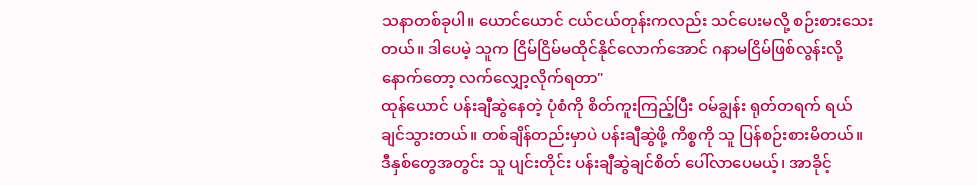သနာတစ်ခုပါ။ ယောင်ယောင် ငယ်ငယ်တုန်းကလည်း သင်ပေးမလို့ စဉ်းစားသေးတယ်။ ဒါပေမဲ့ သူက ငြိမ်ငြိမ်မထိုင်နိုင်လောက်အောင် ဂနာမငြိမ်ဖြစ်လွန်းလို့ နောက်တော့ လက်လျှော့လိုက်ရတာ"
ထုန်ယောင် ပန်းချီဆွဲနေတဲ့ ပုံစံကို စိတ်ကူးကြည့်ပြီး ဝမ်ချွန်း ရုတ်တရက် ရယ်ချင်သွားတယ်။ တစ်ချိန်တည်းမှာပဲ ပန်းချီဆွဲဖို့ ကိစ္စကို သူ ပြန်စဉ်းစားမိတယ်။ ဒီနှစ်တွေအတွင်း သူ ပျင်းတိုင်း ပန်းချီဆွဲချင်စိတ် ပေါ်လာပေမယ့်၊ အာခိုင့်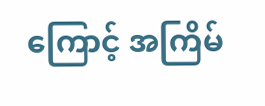ကြောင့် အကြိမ်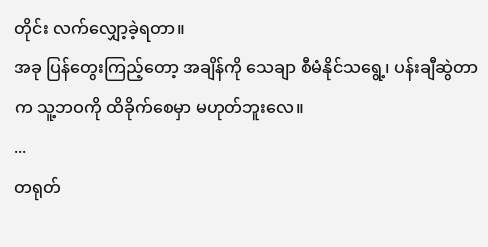တိုင်း လက်လျှော့ခဲ့ရတာ။
အခု ပြန်တွေးကြည့်တော့ အချိန်ကို သေချာ စီမံနိုင်သရွေ့၊ ပန်းချီဆွဲတာက သူ့ဘဝကို ထိခိုက်စေမှာ မဟုတ်ဘူးလေ။
...
တရုတ်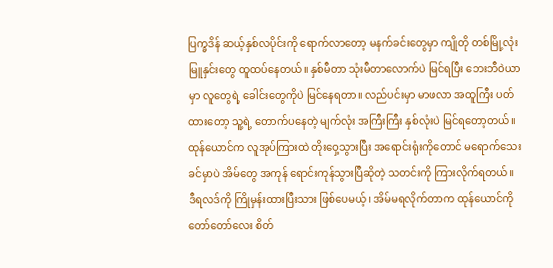ပြက္ခဒိန် ဆယ့်နှစ်လပိုင်းကို ရောက်လာတော့ မနက်ခင်းတွေမှာ ကျိုတို တစ်မြို့လုံး မြူနှင်းတွေ ထူထပ်နေတယ်။ နှစ်မီတာ သုံးမီတာလောက်ပဲ မြင်ရပြီး ဘေးဘီဝဲယာမှာ လူတွေရဲ့ ခေါင်းတွေကိုပဲ မြင်နေရတာ။ လည်ပင်းမှာ မာဖလာ အထူကြီး ပတ်ထားတော့ သူ့ရဲ့ တောက်ပနေတဲ့ မျက်လုံး အကြီးကြီး နှစ်လုံးပဲ မြင်ရတော့တယ်။ ထုန်ယောင်က လူအုပ်ကြားထဲ တိုးဝှေ့သွားပြီး အရောင်းရုံးကိုတောင် မရောက်သေးခင်မှာပဲ အိမ်တွေ အကုန် ရောင်းကုန်သွားပြီဆိုတဲ့ သတင်းကို ကြားလိုက်ရတယ်။
ဒီရလဒ်ကို ကြိုမှန်းထားပြီးသား ဖြစ်ပေမယ့်၊ အိမ်မရလိုက်တာက ထုန်ယောင်ကို တော်တော်လေး စိတ်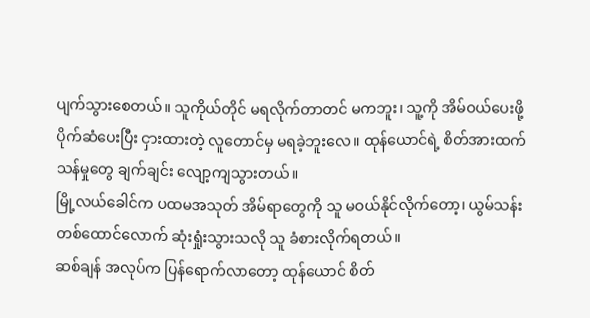ပျက်သွားစေတယ်။ သူကိုယ်တိုင် မရလိုက်တာတင် မကဘူး၊ သူ့ကို အိမ်ဝယ်ပေးဖို့ ပိုက်ဆံပေးပြီး ငှားထားတဲ့ လူတောင်မှ မရခဲ့ဘူးလေ။ ထုန်ယောင်ရဲ့ စိတ်အားထက်သန်မှုတွေ ချက်ချင်း လျော့ကျသွားတယ်။
မြို့လယ်ခေါင်က ပထမအသုတ် အိမ်ရာတွေကို သူ မဝယ်နိုင်လိုက်တော့၊ ယွမ်သန်းတစ်ထောင်လောက် ဆုံးရှုံးသွားသလို သူ ခံစားလိုက်ရတယ်။
ဆစ်ချန် အလုပ်က ပြန်ရောက်လာတော့ ထုန်ယောင် စိတ်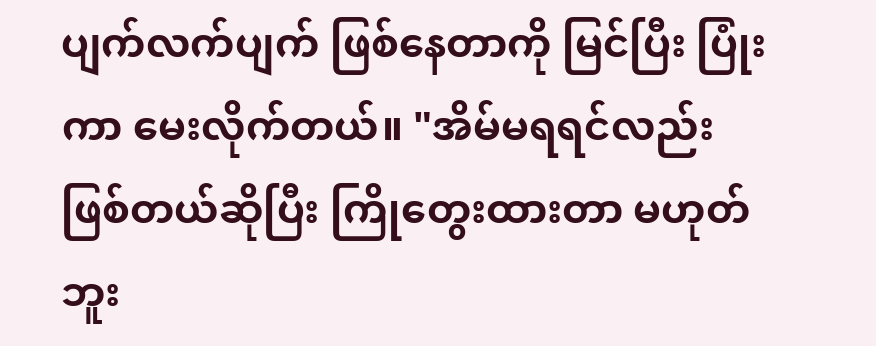ပျက်လက်ပျက် ဖြစ်နေတာကို မြင်ပြီး ပြုံးကာ မေးလိုက်တယ်။ "အိမ်မရရင်လည်း ဖြစ်တယ်ဆိုပြီး ကြိုတွေးထားတာ မဟုတ်ဘူး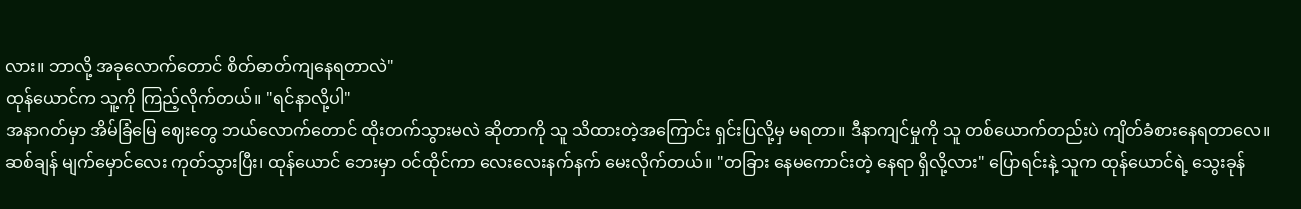လား။ ဘာလို့ အခုလောက်တောင် စိတ်ဓာတ်ကျနေရတာလဲ"
ထုန်ယောင်က သူ့ကို ကြည့်လိုက်တယ်။ "ရင်နာလို့ပါ"
အနာဂတ်မှာ အိမ်ခြံမြေ ဈေးတွေ ဘယ်လောက်တောင် ထိုးတက်သွားမလဲ ဆိုတာကို သူ သိထားတဲ့အကြောင်း ရှင်းပြလို့မှ မရတာ။ ဒီနာကျင်မှုကို သူ တစ်ယောက်တည်းပဲ ကျိတ်ခံစားနေရတာလေ။
ဆစ်ချန် မျက်မှောင်လေး ကုတ်သွားပြီး၊ ထုန်ယောင် ဘေးမှာ ဝင်ထိုင်ကာ လေးလေးနက်နက် မေးလိုက်တယ်။ "တခြား နေမကောင်းတဲ့ နေရာ ရှိလို့လား" ပြောရင်းနဲ့ သူက ထုန်ယောင်ရဲ့ သွေးခုန်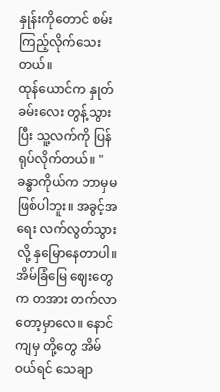နှုန်းကိုတောင် စမ်းကြည့်လိုက်သေးတယ်။
ထုန်ယောင်က နှုတ်ခမ်းလေး တွန့်သွားပြီး သူ့လက်ကို ပြန်ရုပ်လိုက်တယ်။ "ခန္ဓာကိုယ်က ဘာမှမဖြစ်ပါဘူး။ အခွင့်အရေး လက်လွတ်သွားလို့ နှမြောနေတာပါ။ အိမ်ခြံမြေ ဈေးတွေက တအား တက်လာတော့မှာလေ။ နောင်ကျမှ တို့တွေ အိမ်ဝယ်ရင် သေချာ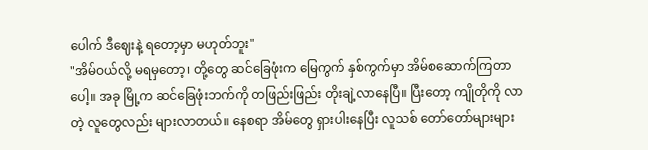ပေါက် ဒီဈေးနဲ့ ရတော့မှာ မဟုတ်ဘူး"
"အိမ်ဝယ်လို့ မရမှတော့၊ တို့တွေ ဆင်ခြေဖုံးက မြေကွက် နှစ်ကွက်မှာ အိမ်စဆောက်ကြတာပေါ့။ အခု မြို့က ဆင်ခြေဖုံးဘက်ကို တဖြည်းဖြည်း တိုးချဲ့လာနေပြီ။ ပြီးတော့ ကျိုတိုကို လာတဲ့ လူတွေလည်း များလာတယ်။ နေစရာ အိမ်တွေ ရှားပါးနေပြီး လူသစ် တော်တော်များများ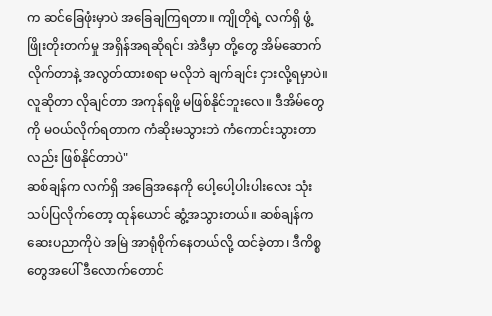က ဆင်ခြေဖုံးမှာပဲ အခြေချကြရတာ။ ကျိုတိုရဲ့ လက်ရှိ ဖွံ့ဖြိုးတိုးတက်မှု အရှိန်အရဆိုရင်၊ အဲဒီမှာ တို့တွေ အိမ်ဆောက်လိုက်တာနဲ့ အလွတ်ထားစရာ မလိုဘဲ ချက်ချင်း ငှားလို့ရမှာပဲ။ လူဆိုတာ လိုချင်တာ အကုန်ရဖို့ မဖြစ်နိုင်ဘူးလေ။ ဒီအိမ်တွေကို မဝယ်လိုက်ရတာက ကံဆိုးမသွားဘဲ ကံကောင်းသွားတာလည်း ဖြစ်နိုင်တာပဲ"
ဆစ်ချန်က လက်ရှိ အခြေအနေကို ပေါ့ပေါ့ပါးပါးလေး သုံးသပ်ပြလိုက်တော့ ထုန်ယောင် ဆွံ့အသွားတယ်။ ဆစ်ချန်က ဆေးပညာကိုပဲ အမြဲ အာရုံစိုက်နေတယ်လို့ ထင်ခဲ့တာ၊ ဒီကိစ္စတွေအပေါ် ဒီလောက်တောင်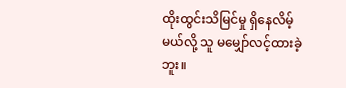ထိုးထွင်းသိမြင်မှု ရှိနေလိမ့်မယ်လို့ သူ မမျှော်လင့်ထားခဲ့ဘူး။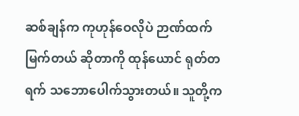ဆစ်ချန်က ကုဟုန်ဝေလိုပဲ ဉာဏ်ထက်မြက်တယ် ဆိုတာကို ထုန်ယောင် ရုတ်တရက် သဘောပေါက်သွားတယ်။ သူတို့က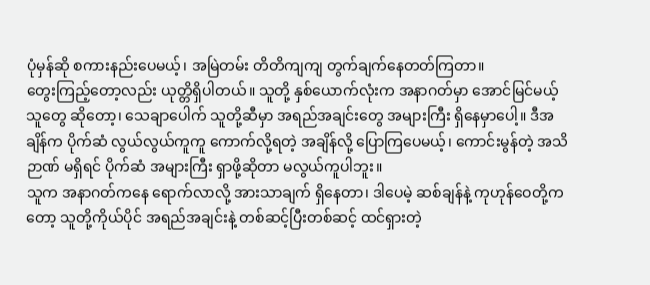ပုံမှန်ဆို စကားနည်းပေမယ့်၊ အမြဲတမ်း တိတိကျကျ တွက်ချက်နေတတ်ကြတာ။
တွေးကြည့်တော့လည်း ယုတ္တိရှိပါတယ်။ သူတို့ နှစ်ယောက်လုံးက အနာဂတ်မှာ အောင်မြင်မယ့်သူတွေ ဆိုတော့၊ သေချာပေါက် သူတို့ဆီမှာ အရည်အချင်းတွေ အများကြီး ရှိနေမှာပေါ့။ ဒီအချိန်က ပိုက်ဆံ လွယ်လွယ်ကူကူ ကောက်လို့ရတဲ့ အချိန်လို့ ပြောကြပေမယ့်၊ ကောင်းမွန်တဲ့ အသိဉာဏ် မရှိရင် ပိုက်ဆံ အများကြီး ရှာဖို့ဆိုတာ မလွယ်ကူပါဘူး။
သူက အနာဂတ်ကနေ ရောက်လာလို့ အားသာချက် ရှိနေတာ၊ ဒါပေမဲ့ ဆစ်ချန်နဲ့ ကုဟုန်ဝေတို့ကတော့ သူတို့ကိုယ်ပိုင် အရည်အချင်းနဲ့ တစ်ဆင့်ပြီးတစ်ဆင့် ထင်ရှားတဲ့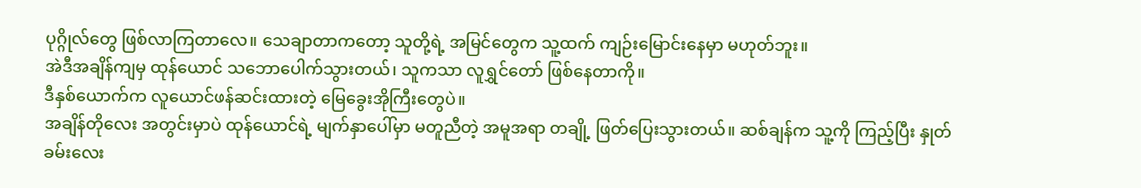ပုဂ္ဂိုလ်တွေ ဖြစ်လာကြတာလေ။ သေချာတာကတော့ သူတို့ရဲ့ အမြင်တွေက သူ့ထက် ကျဉ်းမြောင်းနေမှာ မဟုတ်ဘူး။
အဲဒီအချိန်ကျမှ ထုန်ယောင် သဘောပေါက်သွားတယ်၊ သူကသာ လူရွှင်တော် ဖြစ်နေတာကို။
ဒီနှစ်ယောက်က လူယောင်ဖန်ဆင်းထားတဲ့ မြေခွေးအိုကြီးတွေပဲ။
အချိန်တိုလေး အတွင်းမှာပဲ ထုန်ယောင်ရဲ့ မျက်နှာပေါ်မှာ မတူညီတဲ့ အမူအရာ တချို့ ဖြတ်ပြေးသွားတယ်။ ဆစ်ချန်က သူ့ကို ကြည့်ပြီး နှုတ်ခမ်းလေး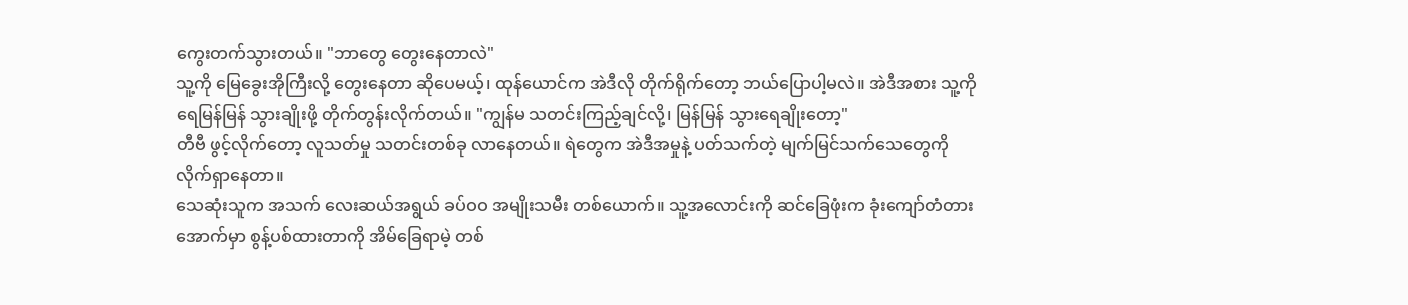ကွေးတက်သွားတယ်။ "ဘာတွေ တွေးနေတာလဲ"
သူ့ကို မြေခွေးအိုကြီးလို့ တွေးနေတာ ဆိုပေမယ့်၊ ထုန်ယောင်က အဲဒီလို တိုက်ရိုက်တော့ ဘယ်ပြောပါ့မလဲ။ အဲဒီအစား သူ့ကို ရေမြန်မြန် သွားချိုးဖို့ တိုက်တွန်းလိုက်တယ်။ "ကျွန်မ သတင်းကြည့်ချင်လို့၊ မြန်မြန် သွားရေချိုးတော့"
တီဗီ ဖွင့်လိုက်တော့ လူသတ်မှု သတင်းတစ်ခု လာနေတယ်။ ရဲတွေက အဲဒီအမှုနဲ့ ပတ်သက်တဲ့ မျက်မြင်သက်သေတွေကို လိုက်ရှာနေတာ။
သေဆုံးသူက အသက် လေးဆယ်အရွယ် ခပ်ဝဝ အမျိုးသမီး တစ်ယောက်။ သူ့အလောင်းကို ဆင်ခြေဖုံးက ခုံးကျော်တံတား အောက်မှာ စွန့်ပစ်ထားတာကို အိမ်ခြေရာမဲ့ တစ်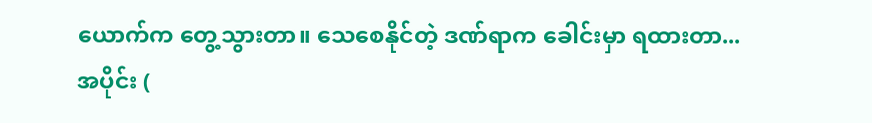ယောက်က တွေ့သွားတာ။ သေစေနိုင်တဲ့ ဒဏ်ရာက ခေါင်းမှာ ရထားတာ...
အပိုင်း (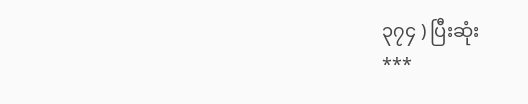၃၇၄ ) ပြီးဆုံး
***